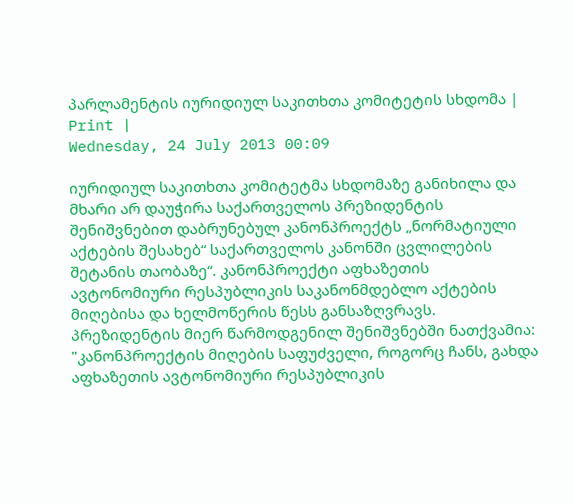პარლამენტის იურიდიულ საკითხთა კომიტეტის სხდომა | Print |
Wednesday, 24 July 2013 00:09

იურიდიულ საკითხთა კომიტეტმა სხდომაზე განიხილა და მხარი არ დაუჭირა საქართველოს პრეზიდენტის შენიშვნებით დაბრუნებულ კანონპროექტს „ნორმატიული აქტების შესახებ“ საქართველოს კანონში ცვლილების შეტანის თაობაზე“. კანონპროექტი აფხაზეთის ავტონომიური რესპუბლიკის საკანონმდებლო აქტების მიღებისა და ხელმოწერის წესს განსაზღვრავს. პრეზიდენტის მიერ წარმოდგენილ შენიშვნებში ნათქვამია: "კანონპროექტის მიღების საფუძველი, როგორც ჩანს, გახდა აფხაზეთის ავტონომიური რესპუბლიკის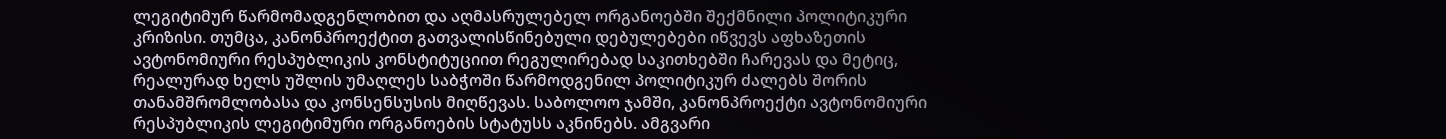ლეგიტიმურ წარმომადგენლობით და აღმასრულებელ ორგანოებში შექმნილი პოლიტიკური კრიზისი. თუმცა, კანონპროექტით გათვალისწინებული დებულებები იწვევს აფხაზეთის ავტონომიური რესპუბლიკის კონსტიტუციით რეგულირებად საკითხებში ჩარევას და მეტიც, რეალურად ხელს უშლის უმაღლეს საბჭოში წარმოდგენილ პოლიტიკურ ძალებს შორის თანამშრომლობასა და კონსენსუსის მიღწევას. საბოლოო ჯამში, კანონპროექტი ავტონომიური რესპუბლიკის ლეგიტიმური ორგანოების სტატუსს აკნინებს. ამგვარი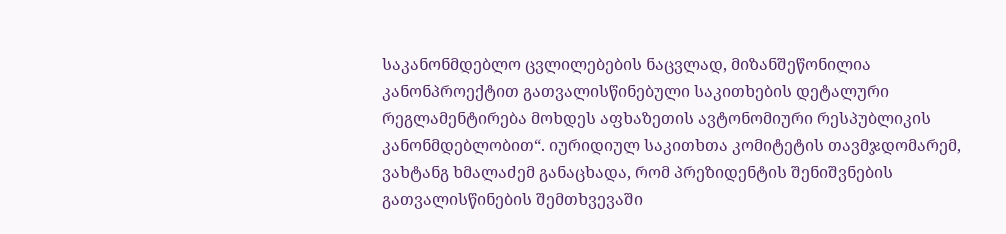საკანონმდებლო ცვლილებების ნაცვლად, მიზანშეწონილია კანონპროექტით გათვალისწინებული საკითხების დეტალური რეგლამენტირება მოხდეს აფხაზეთის ავტონომიური რესპუბლიკის კანონმდებლობით“. იურიდიულ საკითხთა კომიტეტის თავმჯდომარემ, ვახტანგ ხმალაძემ განაცხადა, რომ პრეზიდენტის შენიშვნების გათვალისწინების შემთხვევაში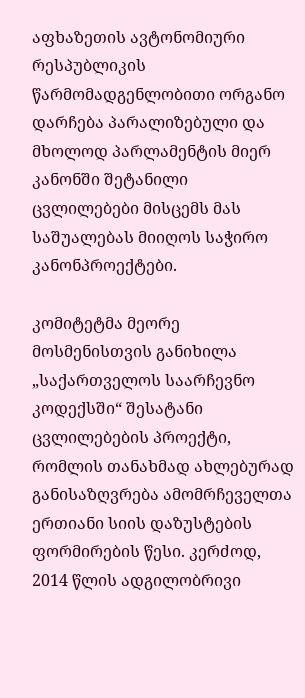აფხაზეთის ავტონომიური რესპუბლიკის წარმომადგენლობითი ორგანო დარჩება პარალიზებული და მხოლოდ პარლამენტის მიერ კანონში შეტანილი ცვლილებები მისცემს მას საშუალებას მიიღოს საჭირო კანონპროექტები.

კომიტეტმა მეორე მოსმენისთვის განიხილა „საქართველოს საარჩევნო კოდექსში“ შესატანი ცვლილებების პროექტი, რომლის თანახმად ახლებურად განისაზღვრება ამომრჩეველთა ერთიანი სიის დაზუსტების ფორმირების წესი. კერძოდ, 2014 წლის ადგილობრივი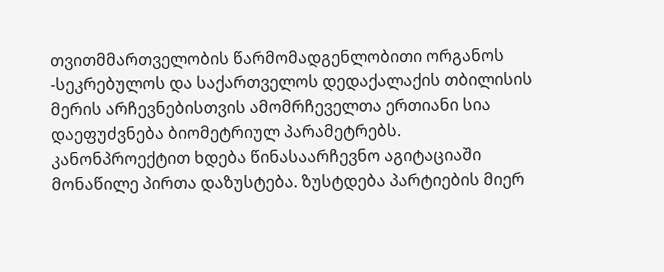თვითმმართველობის წარმომადგენლობითი ორგანოს -სეკრებულოს და საქართველოს დედაქალაქის თბილისის მერის არჩევნებისთვის ამომრჩეველთა ერთიანი სია დაეფუძვნება ბიომეტრიულ პარამეტრებს. კანონპროექტით ხდება წინასაარჩევნო აგიტაციაში მონაწილე პირთა დაზუსტება. ზუსტდება პარტიების მიერ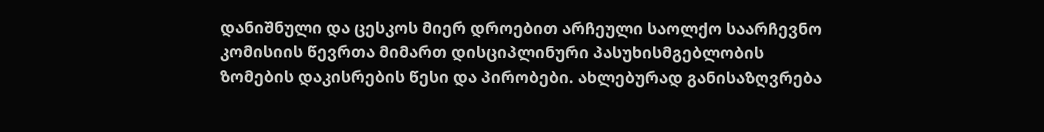დანიშნული და ცესკოს მიერ დროებით არჩეული საოლქო საარჩევნო კომისიის წევრთა მიმართ დისციპლინური პასუხისმგებლობის ზომების დაკისრების წესი და პირობები. ახლებურად განისაზღვრება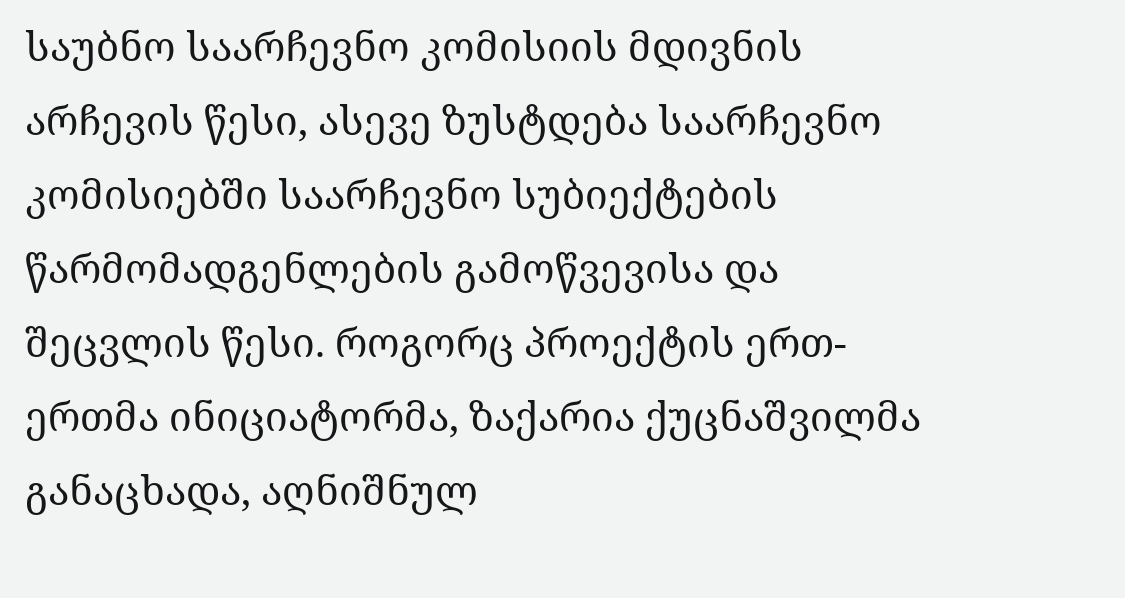საუბნო საარჩევნო კომისიის მდივნის არჩევის წესი, ასევე ზუსტდება საარჩევნო კომისიებში საარჩევნო სუბიექტების წარმომადგენლების გამოწვევისა და შეცვლის წესი. როგორც პროექტის ერთ-ერთმა ინიციატორმა, ზაქარია ქუცნაშვილმა განაცხადა, აღნიშნულ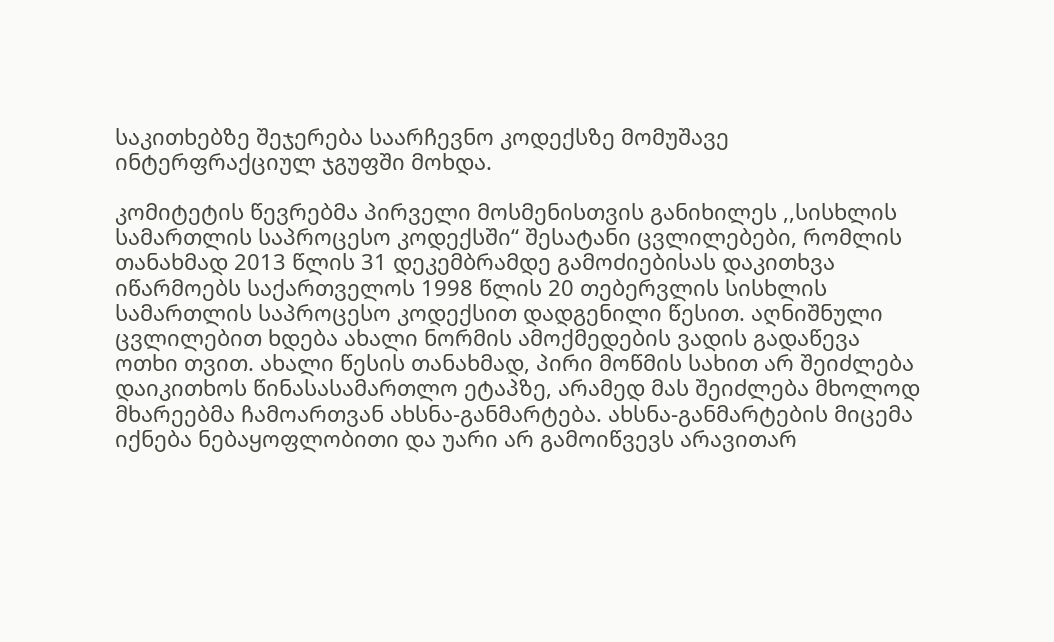საკითხებზე შეჯერება საარჩევნო კოდექსზე მომუშავე ინტერფრაქციულ ჯგუფში მოხდა.

კომიტეტის წევრებმა პირველი მოსმენისთვის განიხილეს ,,სისხლის სამართლის საპროცესო კოდექსში“ შესატანი ცვლილებები, რომლის თანახმად 2013 წლის 31 დეკემბრამდე გამოძიებისას დაკითხვა იწარმოებს საქართველოს 1998 წლის 20 თებერვლის სისხლის სამართლის საპროცესო კოდექსით დადგენილი წესით. აღნიშნული ცვლილებით ხდება ახალი ნორმის ამოქმედების ვადის გადაწევა ოთხი თვით. ახალი წესის თანახმად, პირი მოწმის სახით არ შეიძლება დაიკითხოს წინასასამართლო ეტაპზე, არამედ მას შეიძლება მხოლოდ მხარეებმა ჩამოართვან ახსნა-განმარტება. ახსნა-განმარტების მიცემა იქნება ნებაყოფლობითი და უარი არ გამოიწვევს არავითარ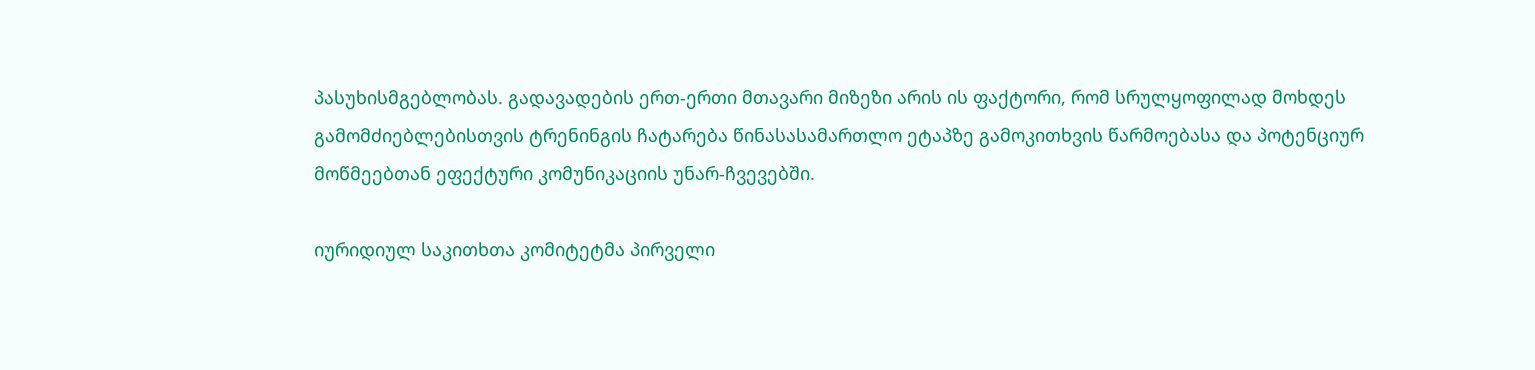პასუხისმგებლობას. გადავადების ერთ-ერთი მთავარი მიზეზი არის ის ფაქტორი, რომ სრულყოფილად მოხდეს გამომძიებლებისთვის ტრენინგის ჩატარება წინასასამართლო ეტაპზე გამოკითხვის წარმოებასა და პოტენციურ მოწმეებთან ეფექტური კომუნიკაციის უნარ-ჩვევებში.

იურიდიულ საკითხთა კომიტეტმა პირველი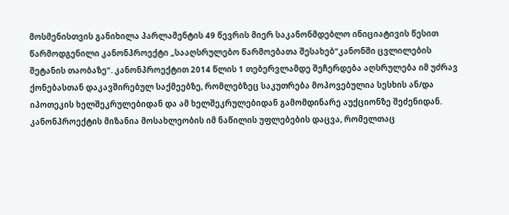მოსმენისთვის განიხილა პარლამენტის 49 წევრის მიერ საკანონმდებლო ინიციატივის წესით წარმოდგენილი კანონპროექტი „სააღსრულებო წარმოებათა შესახებ“კანონში ცვლილების შეტანის თაობაზე“. კანონპროექტით 2014 წლის 1 თებერვლამდე შეჩერდება აღსრულება იმ უძრავ ქონებასთან დაკავშირებულ საქმეებზე, რომლებზეც საკუთრება მოპოვებულია სესხის ან/და იპოთეკის ხელშეკრულებიდან და ამ ხელშეკრულებიდან გამომდინარე აუქციონზე შეძენიდან. კანონპროექტის მიზანია მოსახლეობის იმ ნაწილის უფლებების დაცვა, რომელთაც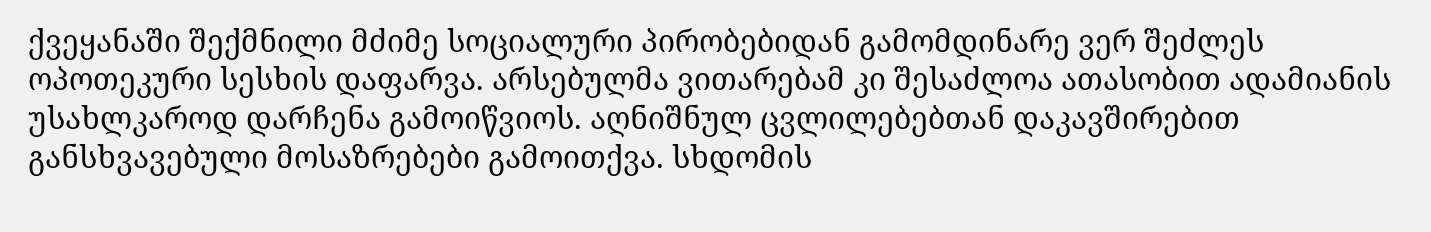ქვეყანაში შექმნილი მძიმე სოციალური პირობებიდან გამომდინარე ვერ შეძლეს ოპოთეკური სესხის დაფარვა. არსებულმა ვითარებამ კი შესაძლოა ათასობით ადამიანის უსახლკაროდ დარჩენა გამოიწვიოს. აღნიშნულ ცვლილებებთან დაკავშირებით განსხვავებული მოსაზრებები გამოითქვა. სხდომის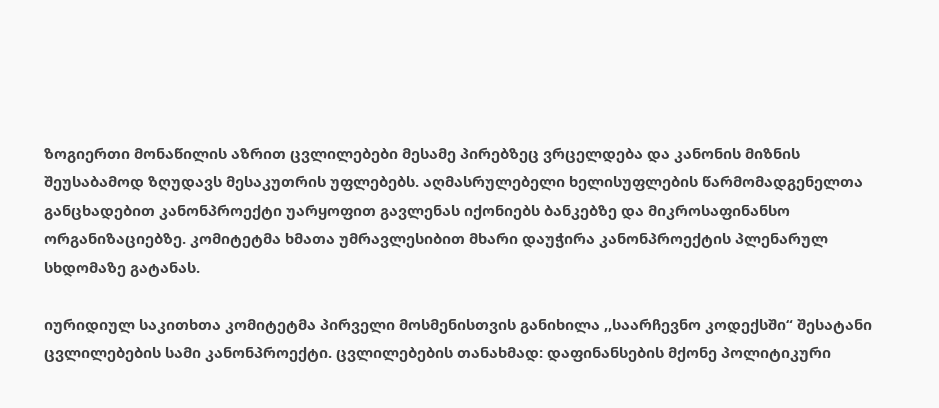ზოგიერთი მონაწილის აზრით ცვლილებები მესამე პირებზეც ვრცელდება და კანონის მიზნის შეუსაბამოდ ზღუდავს მესაკუთრის უფლებებს. აღმასრულებელი ხელისუფლების წარმომადგენელთა განცხადებით კანონპროექტი უარყოფით გავლენას იქონიებს ბანკებზე და მიკროსაფინანსო ორგანიზაციებზე. კომიტეტმა ხმათა უმრავლესიბით მხარი დაუჭირა კანონპროექტის პლენარულ სხდომაზე გატანას.

იურიდიულ საკითხთა კომიტეტმა პირველი მოსმენისთვის განიხილა ,,საარჩევნო კოდექსში“ შესატანი ცვლილებების სამი კანონპროექტი. ცვლილებების თანახმად: დაფინანსების მქონე პოლიტიკური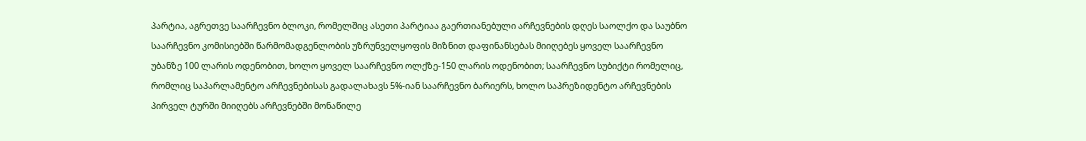პარტია, აგრეთვე საარჩევნო ბლოკი, რომელშიც ასეთი პარტიაა გაერთიანებული არჩევნების დღეს საოლქო და საუბნო საარჩევნო კომისიებში წარმომადგენლობის უზრუნველყოფის მიზნით დაფინანსებას მიიღებეს ყოველ საარჩევნო უბანზე 100 ლარის ოდენობით, ხოლო ყოველ საარჩევნო ოლქზე-150 ლარის ოდენობით; საარჩევნო სუბიქტი რომელიც, რომლიც საპარლამენტო არჩევნებისას გადალახავს 5%-იან საარჩევნო ბარიერს, ხოლო საპრეზიდენტო არჩევნების პირველ ტურში მიიღებს არჩევნებში მონაწილე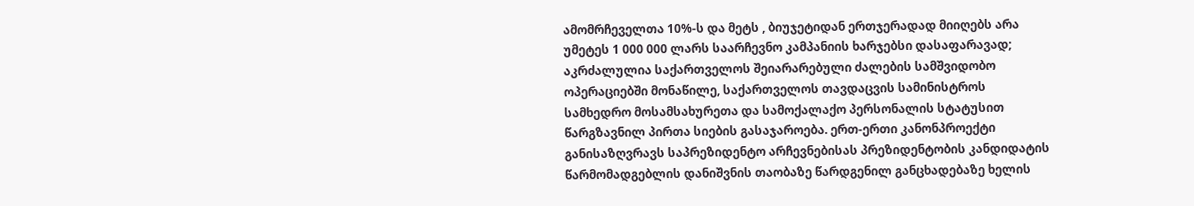ამომრჩეველთა 10%-ს და მეტს , ბიუჯეტიდან ერთჯერადად მიიღებს არა უმეტეს 1 000 000 ლარს საარჩევნო კამპანიის ხარჯებსი დასაფარავად; აკრძალულია საქართველოს შეიარარებული ძალების სამშვიდობო ოპერაციებში მონაწილე, საქართველოს თავდაცვის სამინისტროს სამხედრო მოსამსახურეთა და სამოქალაქო პერსონალის სტატუსით წარგზავნილ პირთა სიების გასაჯაროება. ერთ-ერთი კანონპროექტი განისაზღვრავს საპრეზიდენტო არჩევნებისას პრეზიდენტობის კანდიდატის წარმომადგებლის დანიშვნის თაობაზე წარდგენილ განცხადებაზე ხელის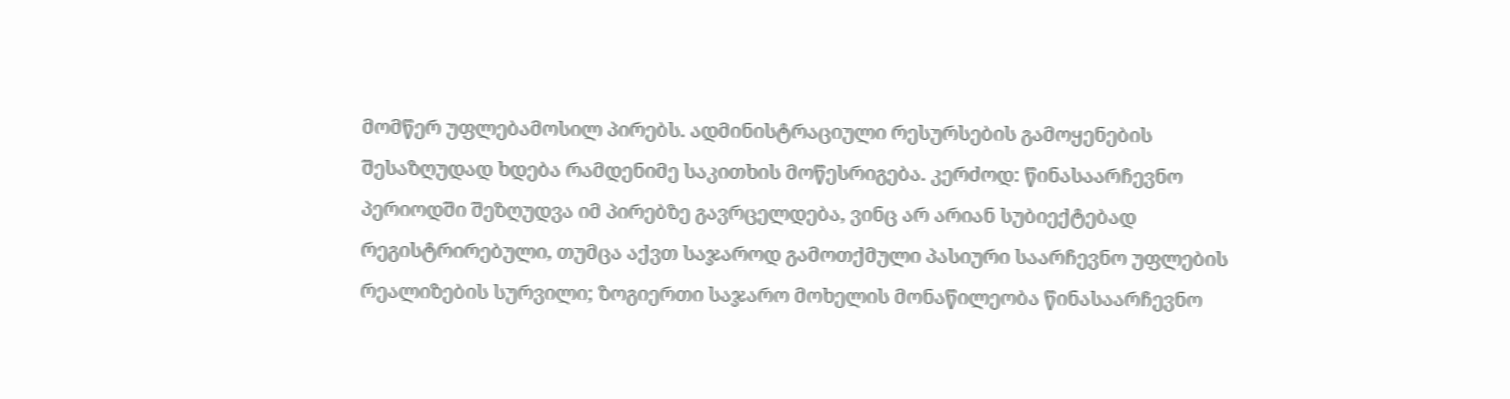მომწერ უფლებამოსილ პირებს. ადმინისტრაციული რესურსების გამოყენების შესაზღუდად ხდება რამდენიმე საკითხის მოწესრიგება. კერძოდ: წინასაარჩევნო პერიოდში შეზღუდვა იმ პირებზე გავრცელდება, ვინც არ არიან სუბიექტებად რეგისტრირებული, თუმცა აქვთ საჯაროდ გამოთქმული პასიური საარჩევნო უფლების რეალიზების სურვილი; ზოგიერთი საჯარო მოხელის მონაწილეობა წინასაარჩევნო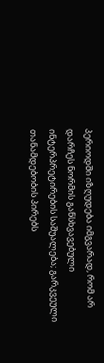პერიოდში იზღუდება იმგვარად, რომ არ დარჩეს ნორმის განსხვავებული ინტერპრეტირების საშუალება; გარკვეული თანამდებობის პირებს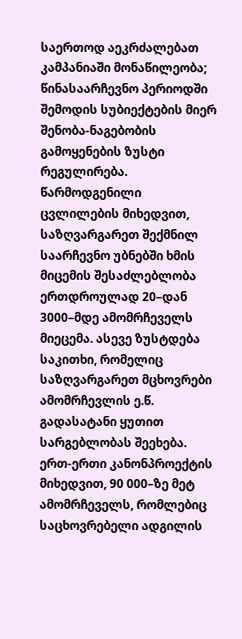საერთოდ აეკრძალებათ კამპანიაში მონაწილეობა; წინასაარჩევნო პერიოდში შემოდის სუბიექტების მიერ შენობა-ნაგებობის გამოყენების ზუსტი რეგულირება. წარმოდგენილი ცვლილების მიხედვით, საზღვარგარეთ შექმნილ საარჩევნო უბნებში ხმის მიცემის შესაძლებლობა ერთდროულად 20–დან 3000–მდე ამომრჩეველს მიეცემა. ასევე ზუსტდება საკითხი, რომელიც საზღვარგარეთ მცხოვრები ამომრჩევლის ე.წ. გადასატანი ყუთით სარგებლობას შეეხება. ერთ-ერთი კანონპროექტის მიხედვით, 90 000–ზე მეტ ამომრჩეველს, რომლებიც საცხოვრებელი ადგილის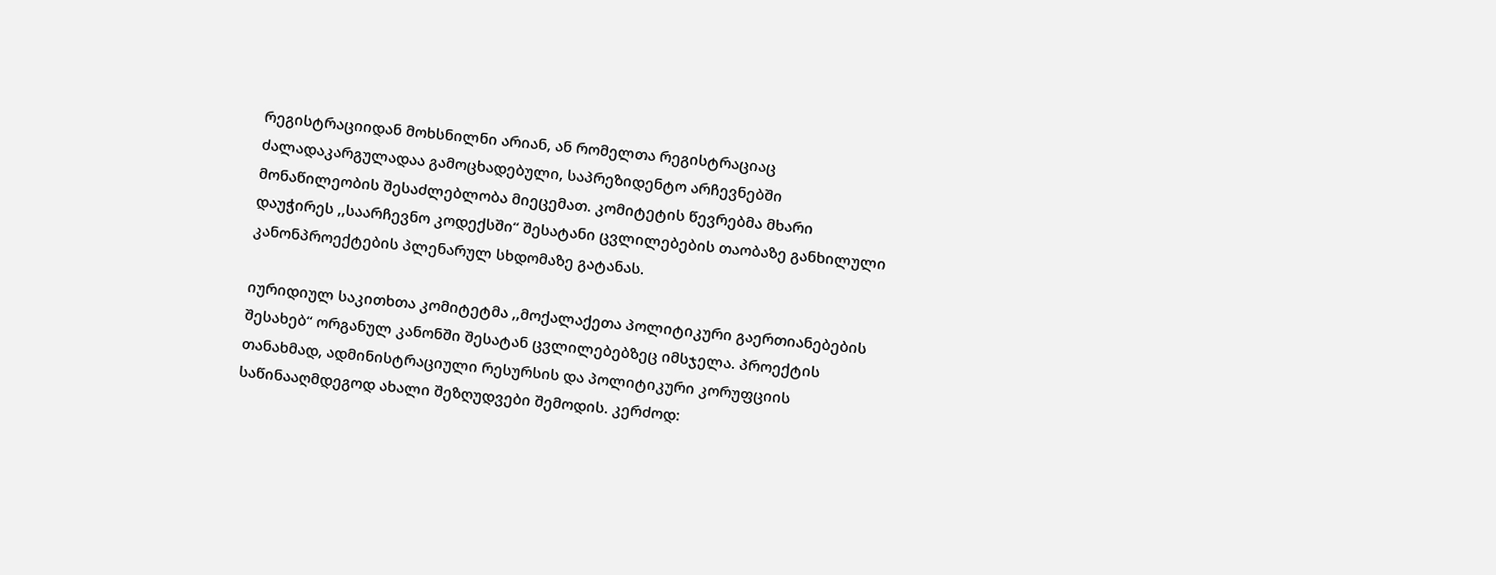რეგისტრაციიდან მოხსნილნი არიან, ან რომელთა რეგისტრაციაც ძალადაკარგულადაა გამოცხადებული, საპრეზიდენტო არჩევნებში მონაწილეობის შესაძლებლობა მიეცემათ. კომიტეტის წევრებმა მხარი დაუჭირეს ,,საარჩევნო კოდექსში“ შესატანი ცვლილებების თაობაზე განხილული კანონპროექტების პლენარულ სხდომაზე გატანას.

იურიდიულ საკითხთა კომიტეტმა ,,მოქალაქეთა პოლიტიკური გაერთიანებების შესახებ“ ორგანულ კანონში შესატან ცვლილებებზეც იმსჯელა. პროექტის თანახმად, ადმინისტრაციული რესურსის და პოლიტიკური კორუფციის საწინააღმდეგოდ ახალი შეზღუდვები შემოდის. კერძოდ: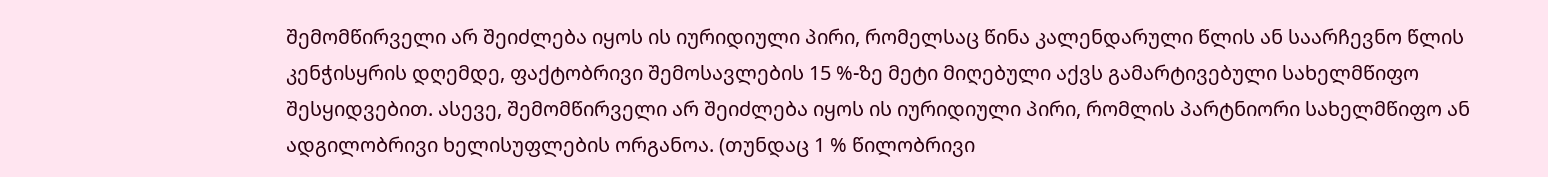შემომწირველი არ შეიძლება იყოს ის იურიდიული პირი, რომელსაც წინა კალენდარული წლის ან საარჩევნო წლის კენჭისყრის დღემდე, ფაქტობრივი შემოსავლების 15 %-ზე მეტი მიღებული აქვს გამარტივებული სახელმწიფო შესყიდვებით. ასევე, შემომწირველი არ შეიძლება იყოს ის იურიდიული პირი, რომლის პარტნიორი სახელმწიფო ან ადგილობრივი ხელისუფლების ორგანოა. (თუნდაც 1 % წილობრივი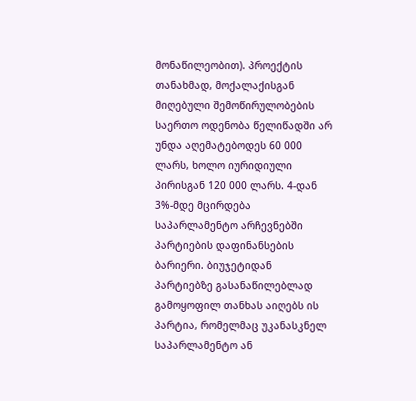მონაწილეობით). პროექტის თანახმად, მოქალაქისგან მიღებული შემოწირულობების საერთო ოდენობა წელიწადში არ უნდა აღემატებოდეს 60 000 ლარს, ხოლო იურიდიული პირისგან 120 000 ლარს. 4-დან 3%-მდე მცირდება საპარლამენტო არჩევნებში პარტიების დაფინანსების ბარიერი. ბიუჯეტიდან პარტიებზე გასანაწილებლად გამოყოფილ თანხას აიღებს ის პარტია, რომელმაც უკანასკნელ საპარლამენტო ან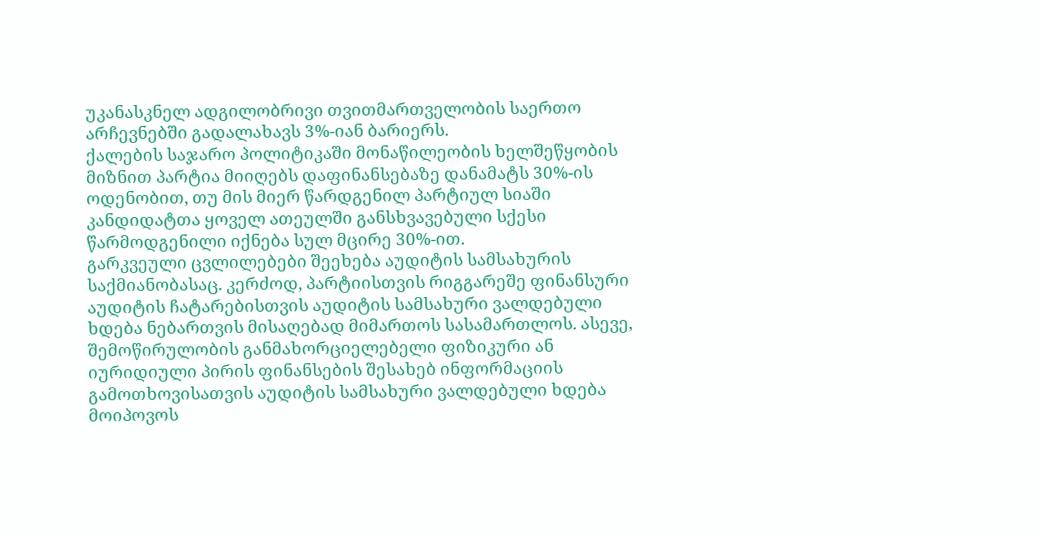უკანასკნელ ადგილობრივი თვითმართველობის საერთო არჩევნებში გადალახავს 3%-იან ბარიერს.
ქალების საჯარო პოლიტიკაში მონაწილეობის ხელშეწყობის მიზნით პარტია მიიღებს დაფინანსებაზე დანამატს 30%-ის ოდენობით, თუ მის მიერ წარდგენილ პარტიულ სიაში კანდიდატთა ყოველ ათეულში განსხვავებული სქესი წარმოდგენილი იქნება სულ მცირე 30%-ით.
გარკვეული ცვლილებები შეეხება აუდიტის სამსახურის საქმიანობასაც. კერძოდ, პარტიისთვის რიგგარეშე ფინანსური აუდიტის ჩატარებისთვის აუდიტის სამსახური ვალდებული ხდება ნებართვის მისაღებად მიმართოს სასამართლოს. ასევე, შემოწირულობის განმახორციელებელი ფიზიკური ან იურიდიული პირის ფინანსების შესახებ ინფორმაციის გამოთხოვისათვის აუდიტის სამსახური ვალდებული ხდება მოიპოვოს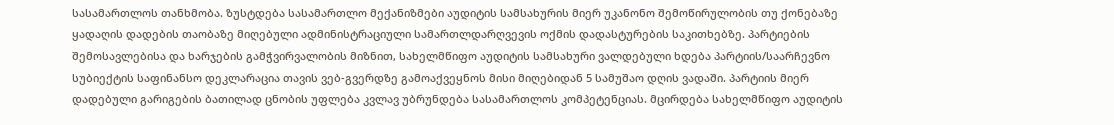სასამართლოს თანხმობა. ზუსტდება სასამართლო მექანიზმები აუდიტის სამსახურის მიერ უკანონო შემოწირულობის თუ ქონებაზე ყადაღის დადების თაობაზე მიღებული ადმინისტრაციული სამართლდარღვევის ოქმის დადასტურების საკითხებზე. პარტიების შემოსავლებისა და ხარჯების გამჭვირვალობის მიზნით, სახელმწიფო აუდიტის სამსახური ვალდებული ხდება პარტიის/საარჩევნო სუბიექტის საფინანსო დეკლარაცია თავის ვებ-გვერდზე გამოაქვეყნოს მისი მიღებიდან 5 სამუშაო დღის ვადაში. პარტიის მიერ დადებული გარიგების ბათილად ცნობის უფლება კვლავ უბრუნდება სასამართლოს კომპეტენციას. მცირდება სახელმწიფო აუდიტის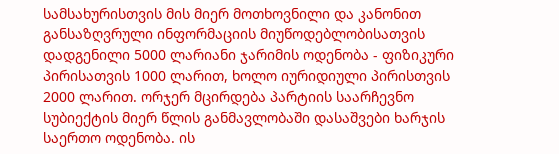სამსახურისთვის მის მიერ მოთხოვნილი და კანონით განსაზღვრული ინფორმაციის მიუწოდებლობისათვის დადგენილი 5000 ლარიანი ჯარიმის ოდენობა - ფიზიკური პირისათვის 1000 ლარით, ხოლო იურიდიული პირისთვის 2000 ლარით. ორჯერ მცირდება პარტიის საარჩევნო სუბიექტის მიერ წლის განმავლობაში დასაშვები ხარჯის საერთო ოდენობა. ის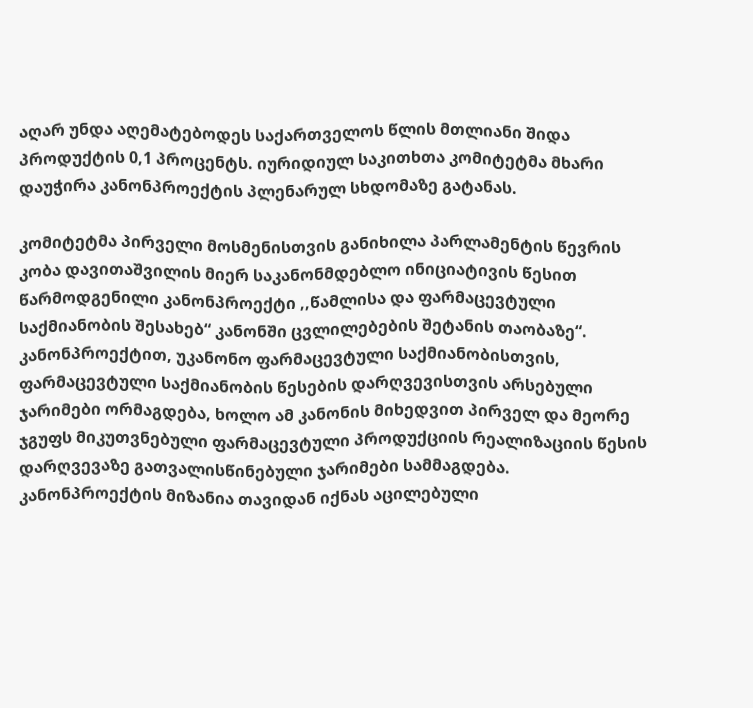აღარ უნდა აღემატებოდეს საქართველოს წლის მთლიანი შიდა პროდუქტის 0,1 პროცენტს. იურიდიულ საკითხთა კომიტეტმა მხარი დაუჭირა კანონპროექტის პლენარულ სხდომაზე გატანას.

კომიტეტმა პირველი მოსმენისთვის განიხილა პარლამენტის წევრის კობა დავითაშვილის მიერ საკანონმდებლო ინიციატივის წესით წარმოდგენილი კანონპროექტი ,,წამლისა და ფარმაცევტული საქმიანობის შესახებ“ კანონში ცვლილებების შეტანის თაობაზე“. კანონპროექტით, უკანონო ფარმაცევტული საქმიანობისთვის, ფარმაცევტული საქმიანობის წესების დარღვევისთვის არსებული ჯარიმები ორმაგდება, ხოლო ამ კანონის მიხედვით პირველ და მეორე ჯგუფს მიკუთვნებული ფარმაცევტული პროდუქციის რეალიზაციის წესის დარღვევაზე გათვალისწინებული ჯარიმები სამმაგდება. კანონპროექტის მიზანია თავიდან იქნას აცილებული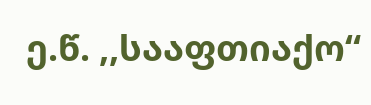ე.წ. ,,სააფთიაქო“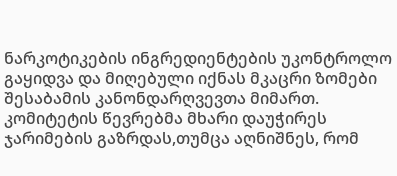ნარკოტიკების ინგრედიენტების უკონტროლო გაყიდვა და მიღებული იქნას მკაცრი ზომები შესაბამის კანონდარღვევთა მიმართ. კომიტეტის წევრებმა მხარი დაუჭირეს ჯარიმების გაზრდას,თუმცა აღნიშნეს, რომ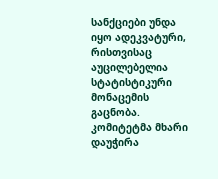სანქციები უნდა იყო ადეკვატური, რისთვისაც აუცილებელია სტატისტიკური მონაცემის გაცნობა. კომიტეტმა მხარი დაუჭირა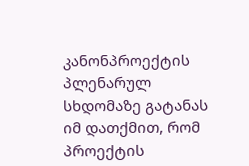კანონპროექტის პლენარულ სხდომაზე გატანას იმ დათქმით, რომ პროექტის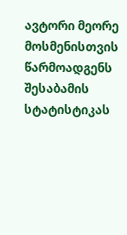ავტორი მეორე მოსმენისთვის წარმოადგენს შესაბამის სტატისტიკას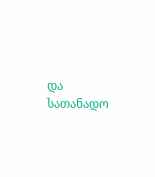და სათანადო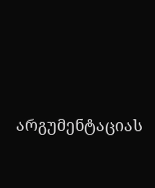არგუმენტაციას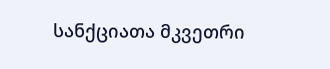სანქციათა მკვეთრი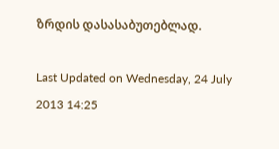ზრდის დასასაბუთებლად.

Last Updated on Wednesday, 24 July 2013 14:25